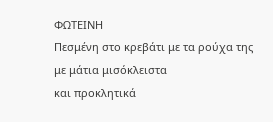ΦΩΤΕΙΝΗ
Πεσμένη στο κρεβάτι με τα ρούχα της
με μάτια μισόκλειστα
και προκλητικά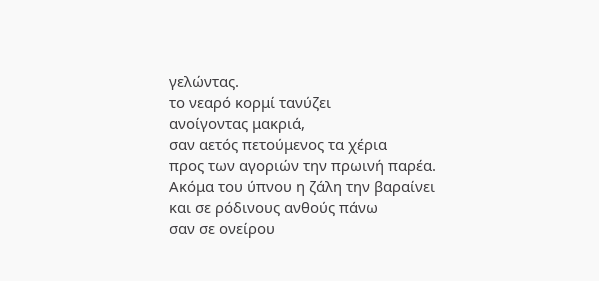γελώντας.
το νεαρό κορμί τανύζει
ανοίγοντας μακριά,
σαν αετός πετούμενος τα χέρια
προς των αγοριών την πρωινή παρέα.
Ακόμα του ύπνου η ζάλη την βαραίνει
και σε ρόδινους ανθούς πάνω
σαν σε ονείρου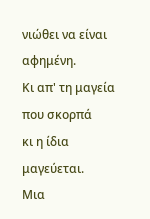νιώθει να είναι αφημένη.
Κι απ' τη μαγεία που σκορπά
κι η ίδια μαγεύεται.
Μια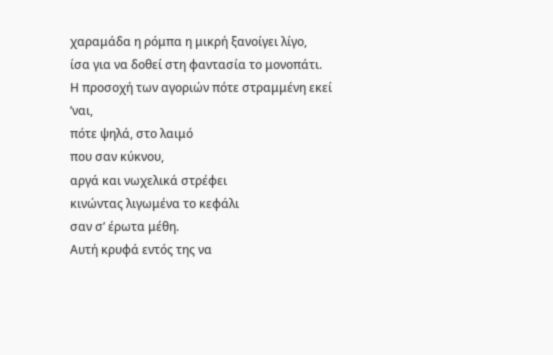χαραμάδα η ρόμπα η μικρή ξανοίγει λίγο,
ίσα για να δοθεί στη φαντασία το μονοπάτι.
Η προσοχή των αγοριών πότε στραμμένη εκεί ’ναι,
πότε ψηλά, στο λαιμό
που σαν κύκνου,
αργά και νωχελικά στρέφει
κινώντας λιγωμένα το κεφάλι
σαν σ’ έρωτα μέθη.
Αυτή κρυφά εντός της να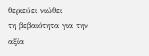θεριεύει νιώθει
τη βεβαιότητα για την αξία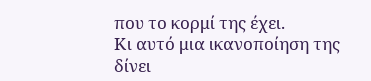που το κορμί της έχει.
Κι αυτό μια ικανοποίηση της δίνει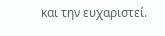και την ευχαριστεί.